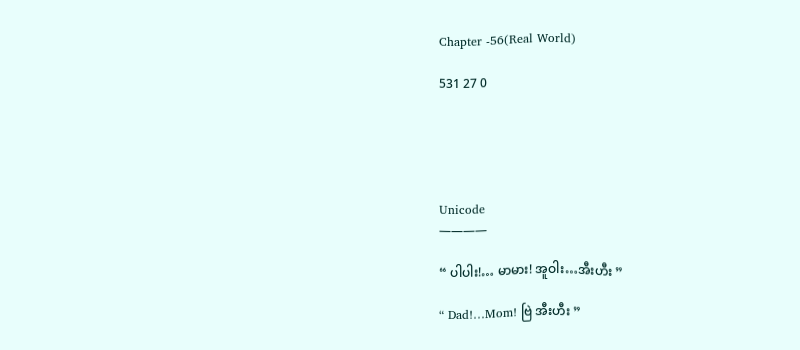Chapter -56(Real World)

531 27 0





Unicode
————

“ ပါပါး!… မာမား! အူဝါး…အီးဟီး ”

“ Dad!…Mom! ဗြဲ အီးဟီး ”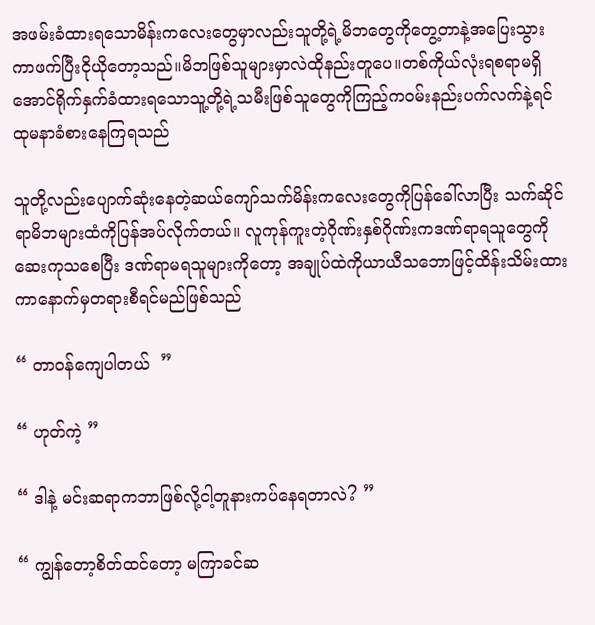အဖမ်းခံထားရသောမိန်းကလေးတွေမှာလည်းသူတို့ရဲ့မိဘတွေကိုတွေ့တာနဲ့အပြေးသွားကာဖက်ပြီးငိုယိုတော့သည်။မိဘဖြစ်သူများမှာလဲထိုနည်းတူပေ။တစ်ကိုယ်လုံးရစရာမရှိအောင်ရိုက်နှက်ခံထားရသောသူ့တို့ရဲ့သမီးဖြစ်သူတွေကိုကြည့်ကဝမ်းနည်းပက်လက်နဲ့ရင်ထုမနာခံစားနေကြရသည်

သူတို့လည်းပျောက်ဆုံးနေတဲ့ဆယ်ကျော်သက်မိန်းကလေးတွေကိုပြန်ခေါ်လာပြီး သက်ဆိုင်ရာမိဘများထံကိုပြန်အပ်လိုက်တယ်။ လူကုန်ကူးတဲ့ဂိုဏ်းနှစ်ဂိုဏ်းကဒဏ်ရာရသူတွေကိုဆေးကုသစေပြီး ဒဏ်ရာမရသူများကိုတော့ အချုပ်ထဲကိုယာယီသဘောဖြင့်ထိန်းသိမ်းထားကာနောက်မှတရားစီရင်မည်ဖြစ်သည်

“ တာဝန်ကျေပါတယ်  ”

“ ဟုတ်ကဲ့ ”

“ ဒါနဲ့ မင်းဆရာကဘာဖြစ်လို့ငါ့တူနားကပ်နေရတာလဲ? ”

“ ကျွန်တော့စိတ်ထင်တော့ မကြာခင်ဆ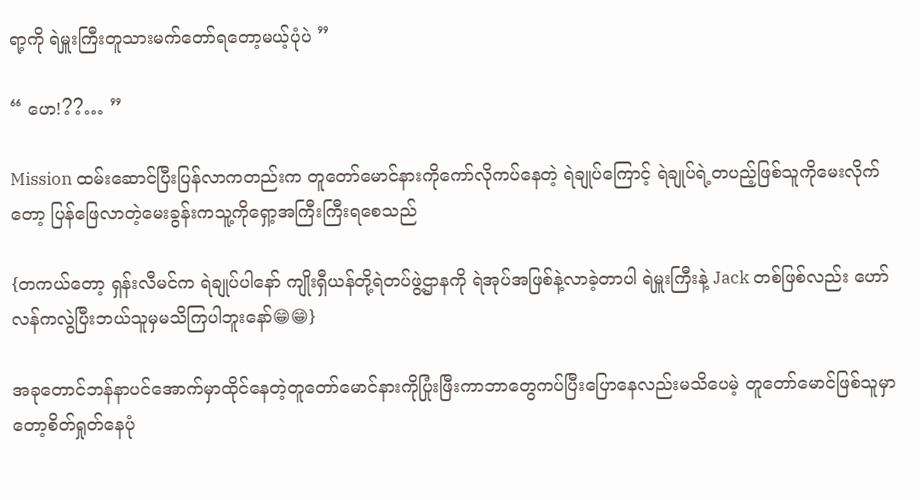ရာ့ကို ရဲမှူးကြီးတူသားမက်တော်ရတော့မယ့်ပုံပဲ ”

“ ဟေ!??… ”

Mission ထမ်းဆောင်ပြီးပြန်လာကတည်းက တူတော်မောင်နားကိုကော်လိုကပ်နေတဲ့ ရဲချုပ်ကြောင့် ရဲချုပ်ရဲ့တပည့်ဖြစ်သူကိုမေးလိုက်တော့ ပြန်ဖြေလာတဲ့မေးခွန်းကသူ့ကိုရှော့အကြီးကြီးရစေသည်

{တကယ်တော့ ရှန်းလီမင်က ရဲချုပ်ပါနော် ကျိုးရှီယန်တို့ရဲတပ်ဖွဲ့ဌာနကို ရဲအုပ်အဖြစ်နဲ့လာခဲ့တာပါ ရဲမှူးကြီးနဲ့ Jack တစ်ဖြစ်လည်း ဟော်လန်ကလွဲပြီးဘယ်သူမှမသိကြပါဘူးနော်😁😁}

အခုတောင်ဘန်နာပင်အောက်မှာထိုင်နေတဲ့တူတော်မောင်နားကိုပြုံးဖြီးကာဘာတွေကပ်ပြီးပြောနေလည်းမသိပေမဲ့ ‌တူတော်မောင်ဖြစ်သူမှာတော့စိတ်ရှုတ်နေပုံ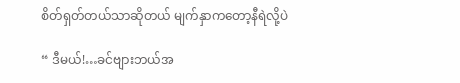စိတ်ရှတ်တယ်သာဆိုတယ် မျက်နှာကတော့နီရဲလို့ပဲ

“ ဒီမယ်!…ခင်ဗျားဘယ်အ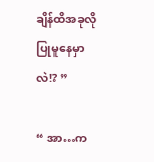ချိန်ထိအခုလိုပြုမူနေမှာလဲ!? ”

“ အာ…က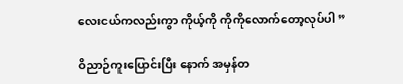လေးငယ်ကလည်းကွာ ကိုယ့်ကို ကိုကိုလောက်တော့လုပ်ပါ ”

ဝိညာဉ်ကူးပြောင်းပြီး နောက် အမှန်တ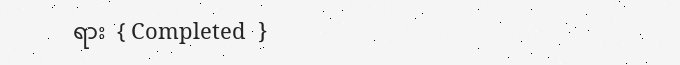ရား  { Completed  }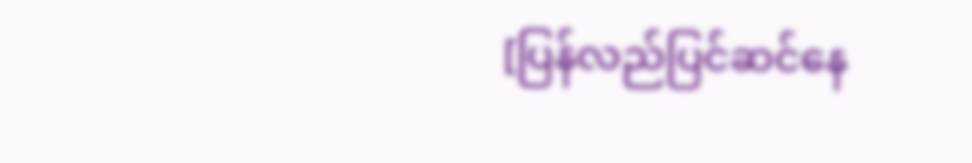[ပြန်လည်ပြင်ဆင်နေ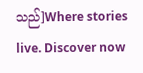သည်]Where stories live. Discover now